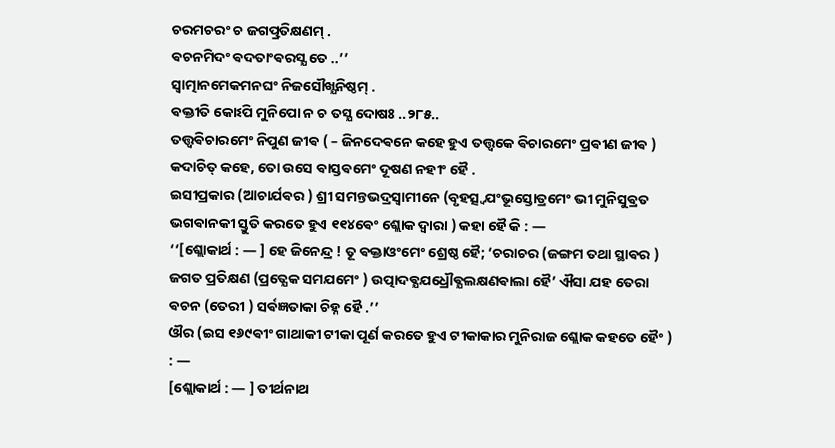ଚରମଚରଂ ଚ ଜଗତ୍ପ୍ରତିକ୍ଷଣମ୍ .
ଵଚନମିଦଂ ଵଦତାଂଵରସ୍ଯ ତେ ..’’
ସ୍ଵାତ୍ମାନମେକମନଘଂ ନିଜସୌଖ୍ଯନିଷ୍ଠମ୍ .
ଵକ୍ତୀତି କୋଽପି ମୁନିପୋ ନ ଚ ତସ୍ଯ ଦୋଷଃ ..୨୮୫..
ତତ୍ତ୍ଵଵିଚାରମେଂ ନିପୁଣ ଜୀଵ ( – ଜିନଦେଵନେ କହେ ହୁଏ ତତ୍ତ୍ଵକେ ଵିଚାରମେଂ ପ୍ରଵୀଣ ଜୀଵ ) କଦାଚିତ୍ କହେ, ତୋ ଉସେ ଵାସ୍ତଵମେଂ ଦୂଷଣ ନହୀଂ ହୈ .
ଇସୀପ୍ରକାର (ଆଚାର୍ଯଵର ) ଶ୍ରୀ ସମନ୍ତଭଦ୍ରସ୍ଵାମୀନେ (ବୃହତ୍ସ୍ଵଯଂଭୂସ୍ତୋତ୍ରମେଂ ଭୀ ମୁନିସୁଵ୍ରତ ଭଗଵାନକୀ ସ୍ତୁତି କରତେ ହୁଏ ୧୧୪ଵେଂ ଶ୍ଲୋକ ଦ୍ଵାରା ) କହା ହୈ କି : —
‘‘[ଶ୍ଲୋକାର୍ଥ : — ] ହେ ଜିନେନ୍ଦ୍ର ! ତୂ ଵକ୍ତାଓଂମେଂ ଶ୍ରେଷ୍ଠ ହୈ; ‘ଚରାଚର (ଜଙ୍ଗମ ତଥା ସ୍ଥାଵର ) ଜଗତ ପ୍ରତିକ୍ଷଣ (ପ୍ରତ୍ଯେକ ସମଯମେଂ ) ଉତ୍ପାଦଵ୍ଯଯଧ୍ରୌଵ୍ଯଲକ୍ଷଣଵାଲା ହୈ’ ଐସା ଯହ ତେରା ଵଚନ (ତେରୀ ) ସର୍ଵଜ୍ଞତାକା ଚିହ୍ନ ହୈ .’’
ଔର (ଇସ ୧୬୯ଵୀଂ ଗାଥାକୀ ଟୀକା ପୂର୍ଣ କରତେ ହୁଏ ଟୀକାକାର ମୁନିରାଜ ଶ୍ଲୋକ କହତେ ହୈଂ ) : —
[ଶ୍ଲୋକାର୍ଥ : — ] ତୀର୍ଥନାଥ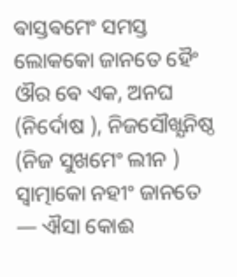ଵାସ୍ତଵମେଂ ସମସ୍ତ ଲୋକକୋ ଜାନତେ ହୈଂ ଔର ଵେ ଏକ, ଅନଘ (ନିର୍ଦୋଷ ), ନିଜସୌଖ୍ଯନିଷ୍ଠ (ନିଜ ସୁଖମେଂ ଲୀନ ) ସ୍ଵାତ୍ମାକୋ ନହୀଂ ଜାନତେ — ଐସା କୋଈ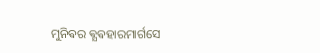ମୁନିଵର ଵ୍ଯଵହାରମାର୍ଗସେ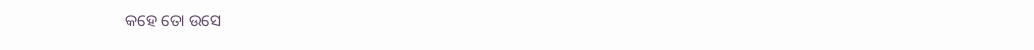କହେ ତୋ ଉସେ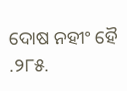ଦୋଷ ନହୀଂ ହୈ .୨୮୫.